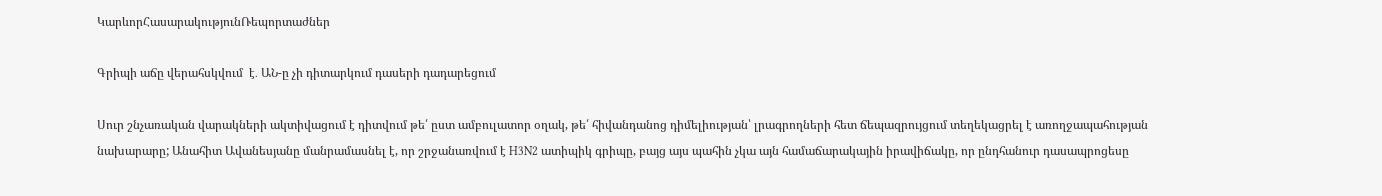ԿարևորՀասարակությունՌեպորտաժներ

Գրիպի աճը վերահսկվում  է․ ԱՆ-ը չի դիտարկում դասերի դադարեցում

Սուր շնչառական վարակների ակտիվացում է դիտվում թե՛ ըստ ամբուլատոր օղակ, թե՛ հիվանդանոց դիմելիության՝ լրագրողների հետ ճեպազրույցում տեղեկացրել է առողջապահության նախարարը; Անահիտ Ավանեսյանը մանրամասնել է, որ շրջանառվում է H3N2 ատիպիկ գրիպը, բայց այս պահին չկա այն համաճարակային իրավիճակը, որ ընդհանուր դասապրոցեսը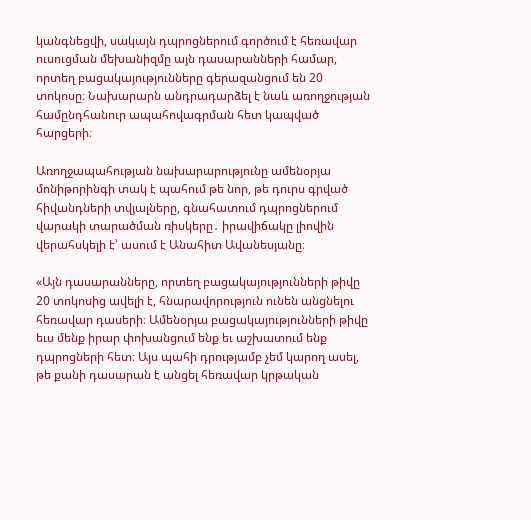կանգնեցվի, սակայն դպրոցներում գործում է հեռավար ուսուցման մեխանիզմը այն դասարանների համար, որտեղ բացակայությունները գերազանցում են 20 տոկոսը։ Նախարարն անդրադարձել է նաև առողջության համընդհանուր ապահովագրման հետ կապված հարցերի։

Առողջապահության նախարարությունը ամենօրյա մոնիթորինգի տակ է պահում թե նոր, թե դուրս գրված հիվանդների տվյալները, գնահատում դպրոցներում վարակի տարածման ռիսկերը․ իրավիճակը լիովին վերահսկելի է՝ ասում է Անահիտ Ավանեսյանը։

«Այն դասարանները, որտեղ բացակայությունների թիվը 20 տոկոսից ավելի է, հնարավորություն ունեն անցնելու հեռավար դասերի։ Ամենօրյա բացակայությունների թիվը եւս մենք իրար փոխանցում ենք եւ աշխատում ենք դպրոցների հետ։ Այս պահի դրությամբ չեմ կարող ասել, թե քանի դասարան է անցել հեռավար կրթական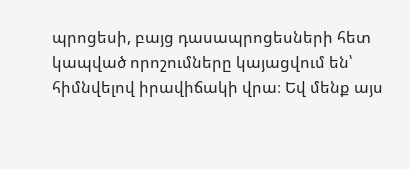պրոցեսի, բայց դասապրոցեսների հետ կապված որոշումները կայացվում են՝ հիմնվելով իրավիճակի վրա։ Եվ մենք այս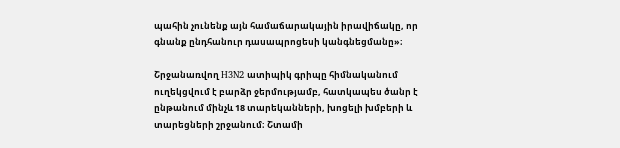պահին չունենք այն համաճարակային իրավիճակը, որ գնանք ընդհանուր դասապրոցեսի կանգնեցմանը»։

Շրջանառվող H3N2 ատիպիկ գրիպը հիմնականում ուղեկցվում է բարձր ջերմությամբ, հատկապես ծանր է ընթանում մինչև 18 տարեկանների, խոցելի խմբերի և տարեցների շրջանում։ Շտամի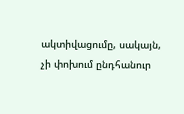ակտիվացումը, սակայն, չի փոխում ընդհանուր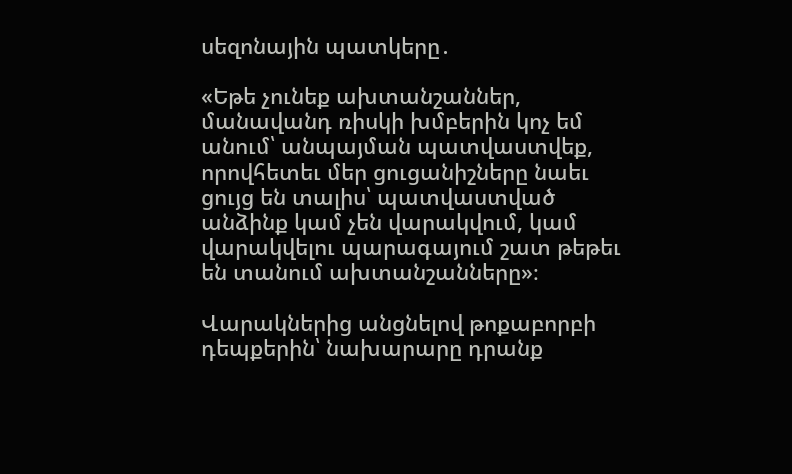սեզոնային պատկերը․

«Եթե չունեք ախտանշաններ, մանավանդ ռիսկի խմբերին կոչ եմ անում՝ անպայման պատվաստվեք, որովհետեւ մեր ցուցանիշները նաեւ ցույց են տալիս՝ պատվաստված անձինք կամ չեն վարակվում, կամ վարակվելու պարագայում շատ թեթեւ են տանում ախտանշանները»։

Վարակներից անցնելով թոքաբորբի դեպքերին՝ նախարարը դրանք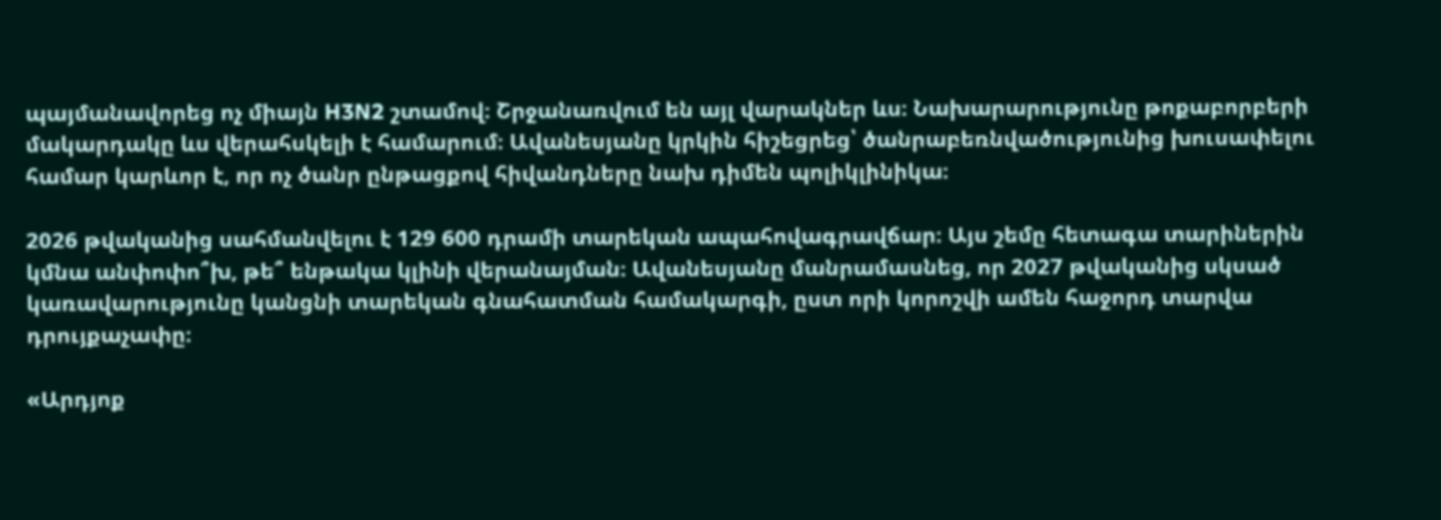պայմանավորեց ոչ միայն H3N2 շտամով։ Շրջանառվում են այլ վարակներ ևս։ Նախարարությունը թոքաբորբերի մակարդակը ևս վերահսկելի է համարում։ Ավանեսյանը կրկին հիշեցրեց՝ ծանրաբեռնվածությունից խուսափելու համար կարևոր է, որ ոչ ծանր ընթացքով հիվանդները նախ դիմեն պոլիկլինիկա։

2026 թվականից սահմանվելու է 129 600 դրամի տարեկան ապահովագրավճար։ Այս շեմը հետագա տարիներին կմնա անփոփո՞խ, թե՞ ենթակա կլինի վերանայման։ Ավանեսյանը մանրամասնեց, որ 2027 թվականից սկսած կառավարությունը կանցնի տարեկան գնահատման համակարգի, ըստ որի կորոշվի ամեն հաջորդ տարվա դրույքաչափը։

«Արդյոք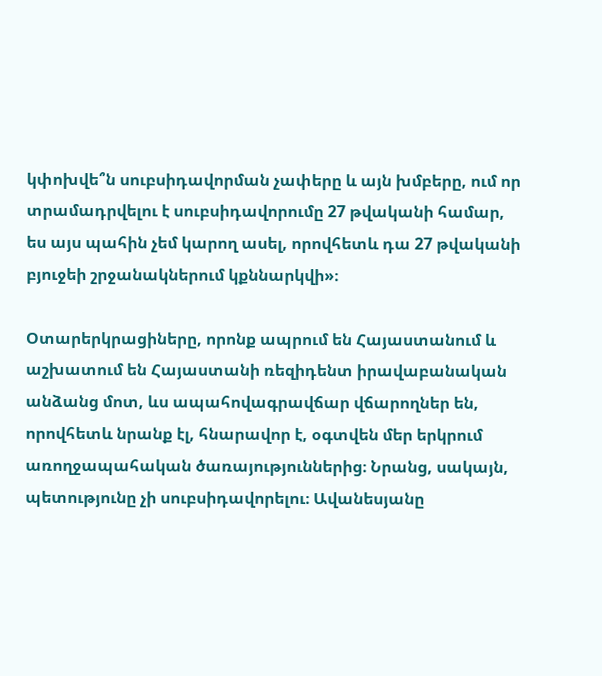կփոխվե՞ն սուբսիդավորման չափերը և այն խմբերը, ում որ տրամադրվելու է սուբսիդավորումը 27 թվականի համար, ես այս պահին չեմ կարող ասել, որովհետև դա 27 թվականի բյուջեի շրջանակներում կքննարկվի»։

Օտարերկրացիները, որոնք ապրում են Հայաստանում և աշխատում են Հայաստանի ռեզիդենտ իրավաբանական անձանց մոտ, ևս ապահովագրավճար վճարողներ են, որովհետև նրանք էլ, հնարավոր է, օգտվեն մեր երկրում առողջապահական ծառայություններից։ Նրանց, սակայն, պետությունը չի սուբսիդավորելու։ Ավանեսյանը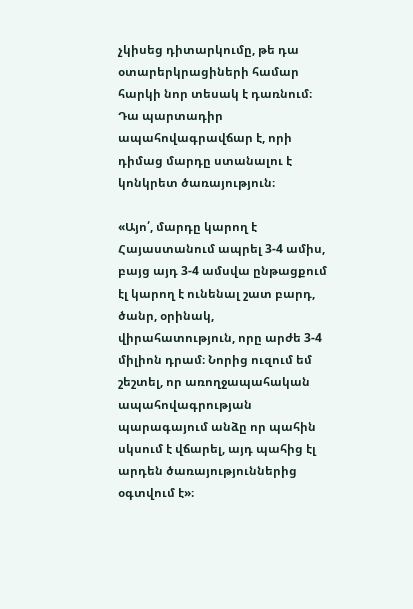չկիսեց դիտարկումը, թե դա օտարերկրացիների համար հարկի նոր տեսակ է դառնում։ Դա պարտադիր ապահովագրավճար է, որի դիմաց մարդը ստանալու է  կոնկրետ ծառայություն։

«Այո՛, մարդը կարող է Հայաստանում ապրել 3-4 ամիս, բայց այդ 3-4 ամսվա ընթացքում էլ կարող է ունենալ շատ բարդ, ծանր, օրինակ, վիրահատություն, որը արժե 3-4 միլիոն դրամ։ Նորից ուզում եմ շեշտել, որ առողջապահական ապահովագրության պարագայում անձը որ պահին սկսում է վճարել, այդ պահից էլ արդեն ծառայություններից օգտվում է»։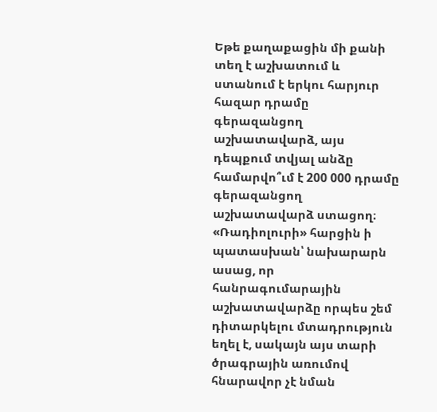Եթե քաղաքացին մի քանի տեղ է աշխատում և ստանում է երկու հարյուր հազար դրամը գերազանցող աշխատավարձ, այս դեպքում տվյալ անձը համարվո՞ւմ է 200 000 դրամը գերազանցող աշխատավարձ ստացող։ «Ռադիոլուրի» հարցին ի պատասխան՝ նախարարն ասաց, որ հանրագումարային աշխատավարձը որպես շեմ դիտարկելու մտադրություն եղել է, սակայն այս տարի ծրագրային առումով հնարավոր չէ նման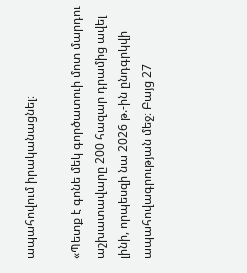ապահովում իրականացնել։

«Պետք է գոնե մեկ գործատուի մոտ մարդու աշխատավարը 200 հազար դրամից ավել լինի, որպեսզի նա 2026 թ.-ին ընդգրկվի ապահովագրության մեջ։ Բայց 27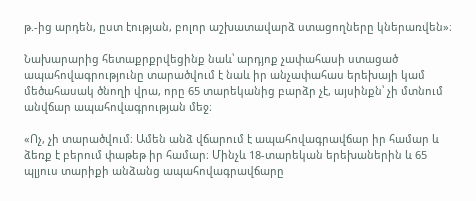թ.-ից արդեն, ըստ էության, բոլոր աշխատավարձ ստացողները կներառվեն»։

Նախարարից հետաքրքրվեցինք նաև՝ արդյոք չափահասի ստացած ապահովագրությունը տարածվում է նաև իր անչափահաս երեխայի կամ մեծահասակ ծնողի վրա, որը 65 տարեկանից բարձր չէ, այսինքն՝ չի մտնում անվճար ապահովագրության մեջ։

«Ոչ, չի տարածվում։ Ամեն անձ վճարում է ապահովագրավճար իր համար և ձեռք է բերում փաթեթ իր համար։ Մինչև 18-տարեկան երեխաներին և 65 պլյուս տարիքի անձանց ապահովագրավճարը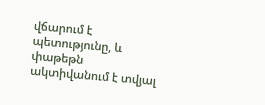վճարում է պետությունը, և փաթեթն ակտիվանում է տվյալ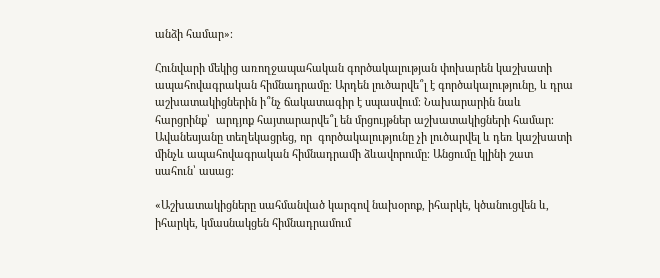անձի համար»։

Հունվարի մեկից առողջապահական գործակալության փոխարեն կաշխատի ապահովագրական հիմնադրամը։ Արդեն լուծարվե՞լ է գործակալությունը, և դրա աշխատակիցներին ի՞նչ ճակատագիր է սպասվում։ Նախարարին նաև հարցրինք՝  արդյոք հայտարարվե՞լ են մրցույթներ աշխատակիցների համար։ Ավանեսյանը տեղեկացրեց, որ  գործակալությունը չի լուծարվել և դեռ կաշխատի մինչև ապահովագրական հիմնադրամի ձևավորումը։ Անցումը կլինի շատ սահուն՝ ասաց։

«Աշխատակիցները սահմանված կարգով նախօրոք, իհարկե, կծանուցվեն և, իհարկե, կմասնակցեն հիմնադրամում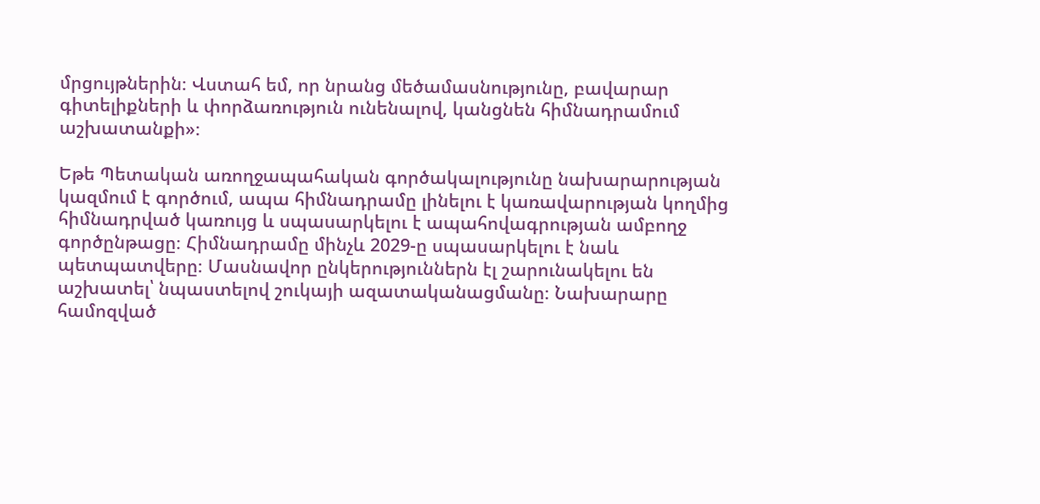մրցույթներին։ Վստահ եմ, որ նրանց մեծամասնությունը, բավարար գիտելիքների և փորձառություն ունենալով, կանցնեն հիմնադրամում աշխատանքի»։

Եթե Պետական առողջապահական գործակալությունը նախարարության կազմում է գործում, ապա հիմնադրամը լինելու է կառավարության կողմից հիմնադրված կառույց և սպասարկելու է ապահովագրության ամբողջ գործընթացը։ Հիմնադրամը մինչև 2029-ը սպասարկելու է նաև պետպատվերը։ Մասնավոր ընկերություններն էլ շարունակելու են աշխատել՝ նպաստելով շուկայի ազատականացմանը։ Նախարարը համոզված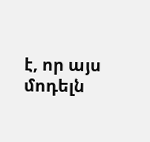է, որ այս մոդելն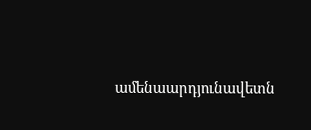ամենաարդյունավետն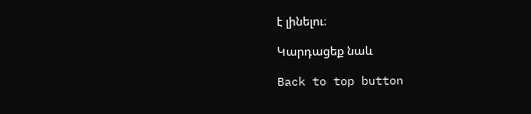է լինելու։

Կարդացեք նաև

Back to top button